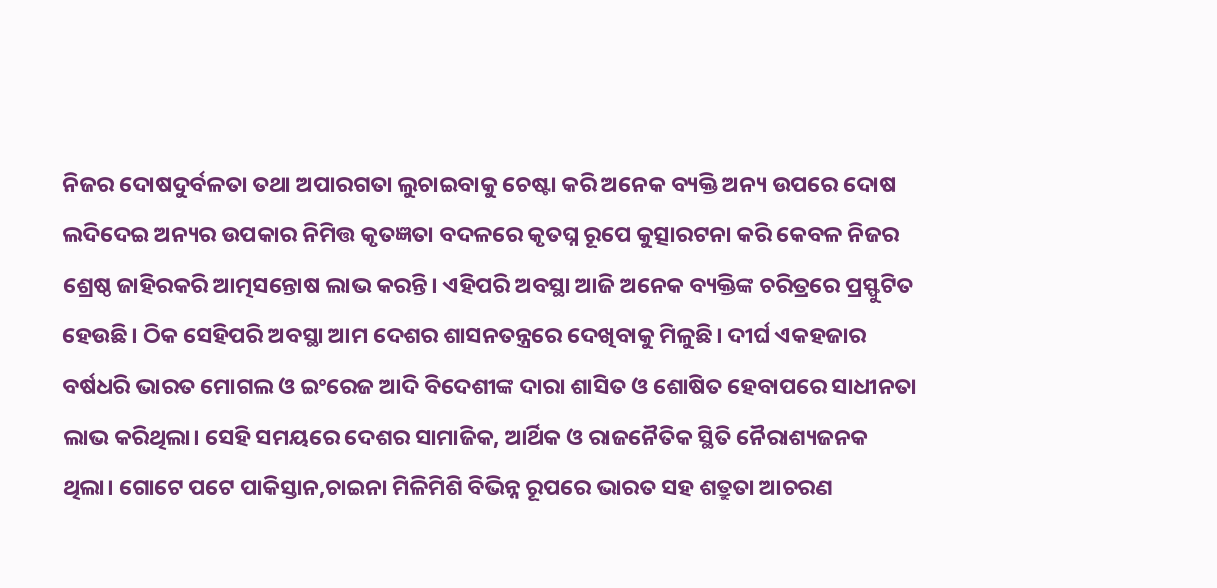ନିଜର ଦୋଷଦୁର୍ବଳତା ତଥା ଅପାରଗତା ଲୁଚାଇବାକୁ ଚେଷ୍ଟା କରି ଅନେକ ବ୍ୟକ୍ତି ଅନ୍ୟ ଉପରେ ଦୋଷ ଲଦିଦେଇ ଅନ୍ୟର ଉପକାର ନିମିତ୍ତ କୃତଜ୍ଞତା ବଦଳରେ କୃତଘ୍ନ ରୂପେ କୁତ୍ସାରଟନା କରି କେବଳ ନିଜର ଶ୍ରେଷ୍ଠ ଜାହିରକରି ଆତ୍ମସନ୍ତୋଷ ଲାଭ କରନ୍ତି। ଏହିପରି ଅବସ୍ଥା ଆଜି ଅନେକ ବ୍ୟକ୍ତିଙ୍କ ଚରିତ୍ରରେ ପ୍ରସ୍ଫୁଟିତ ହେଉଛି। ଠିକ ସେହିପରି ଅବସ୍ଥା ଆମ ଦେଶର ଶାସନତନ୍ତ୍ରରେ ଦେଖିବାକୁ ମିଳୁଛି। ଦୀର୍ଘ ଏକହଜାର ବର୍ଷଧରି ଭାରତ ମୋଗଲ ଓ ଇଂରେଜ ଆଦି ବିଦେଶୀଙ୍କ ଦାରା ଶାସିତ ଓ ଶୋଷିତ ହେବାପରେ ସାଧୀନତା ଲାଭ କରିଥିଲା। ସେହି ସମୟରେ ଦେଶର ସାମାଜିକ, ଆର୍ଥିକ ଓ ରାଜନୈତିକ ସ୍ଥିତି ନୈରାଶ୍ୟଜନକ ଥିଲା। ଗୋଟେ ପଟେ ପାକିସ୍ତାନ,ଚାଇନା ମିଳିମିଶି ବିଭିନ୍ନ ରୂପରେ ଭାରତ ସହ ଶତ୍ରୁତା ଆଚରଣ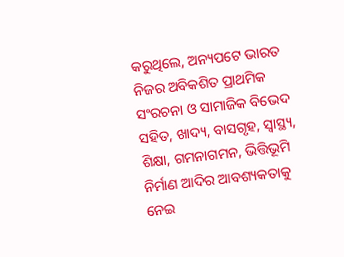କରୁଥିଲେ, ଅନ୍ୟପଟେ ଭାରତ ନିଜର ଅବିକଶିତ ପ୍ରାଥମିକ ସଂରଚନା ଓ ସାମାଜିକ ବିଭେଦ ସହିତ, ଖାଦ୍ୟ, ବାସଗୃହ, ସ୍ବାସ୍ଥ୍ୟ, ଶିକ୍ଷା, ଗମନାଗମନ, ଭିତ୍ତିଭୂମି ନିର୍ମାଣ ଆଦିର ଆବଶ୍ୟକତାକୁ ନେଇ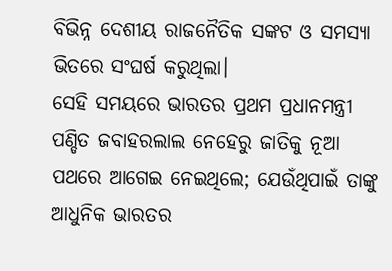ବିଭିନ୍ନ ଦେଶୀୟ ରାଜନୈତିକ ସଙ୍କଟ ଓ ସମସ୍ୟା ଭିତରେ ସଂଘର୍ଷ କରୁଥିଲା।
ସେହି ସମୟରେ ଭାରତର ପ୍ରଥମ ପ୍ରଧାନମନ୍ତ୍ରୀ ପଣ୍ଡିତ ଜବାହରଲାଲ ନେହେରୁ ଜାତିକୁ ନୂଆ ପଥରେ ଆଗେଇ ନେଇଥିଲେ; ଯେଉଁଥିପାଇଁ ତାଙ୍କୁ ଆଧୁନିକ ଭାରତର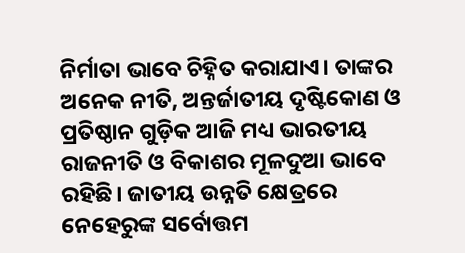ନିର୍ମାତା ଭାବେ ଚିହ୍ନିତ କରାଯାଏ। ତାଙ୍କର ଅନେକ ନୀତି, ଅନ୍ତର୍ଜାତୀୟ ଦୃଷ୍ଟିକୋଣ ଓ ପ୍ରତିଷ୍ଠାନ ଗୁଡ଼ିକ ଆଜି ମଧ୍ୟ ଭାରତୀୟ ରାଜନୀତି ଓ ବିକାଶର ମୂଳଦୁଆ ଭାବେ ରହିଛି। ଜାତୀୟ ଉନ୍ନତି କ୍ଷେତ୍ରରେ ନେହେରୁଙ୍କ ସର୍ବୋତ୍ତମ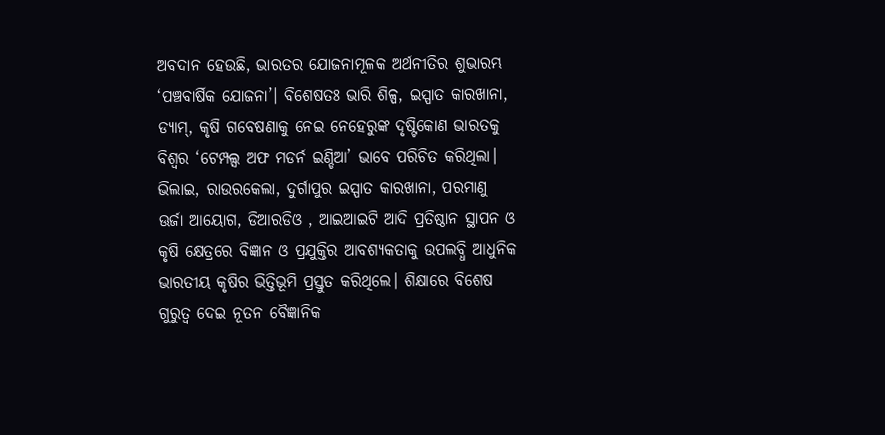ଅବଦାନ ହେଉଛି, ଭାରତର ଯୋଜନାମୂଳକ ଅର୍ଥନୀତିର ଶୁଭାରମ୍ଭ ‘ପଞ୍ଚବାର୍ଷିକ ଯୋଜନା’। ବିଶେଷତଃ ଭାରି ଶିଳ୍ପ, ଇସ୍ପାତ କାରଖାନା, ଡ୍ୟାମ୍, କୃଷି ଗବେଷଣାକୁ ନେଇ ନେହେରୁଙ୍କ ଦୃଷ୍ଟିକୋଣ ଭାରତକୁ ବିଶ୍ୱର ‘ଟେମ୍ପଲ୍ସ ଅଫ ମଡର୍ନ ଇଣ୍ଡିଆ’ ଭାବେ ପରିଚିତ କରିଥିଲା। ଭିଲାଇ, ରାଉରକେଲା, ଦୁର୍ଗାପୁର ଇସ୍ପାତ କାରଖାନା, ପରମାଣୁ ଊର୍ଜା ଆୟୋଗ, ଡିଆରଡିଓ , ଆଇଆଇଟି ଆଦି ପ୍ରତିଷ୍ଠାନ ସ୍ଥାପନ ଓ କୃଷି କ୍ଷେତ୍ରରେ ବିଜ୍ଞାନ ଓ ପ୍ରଯୁକ୍ତିର ଆବଶ୍ୟକତାକୁ ଉପଲବ୍ଧି ଆଧୁନିକ ଭାରତୀୟ କୃଷିର ଭିତ୍ତିଭୂମି ପ୍ରସ୍ତୁତ କରିଥିଲେ। ଶିକ୍ଷାରେ ବିଶେଷ ଗୁରୁତ୍ୱ ଦେଇ ନୂତନ ବୈଜ୍ଞାନିକ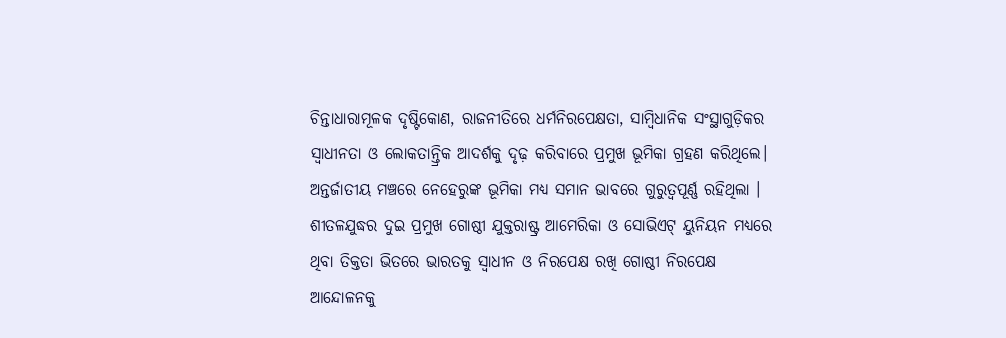ଚିନ୍ତାଧାରାମୂଳକ ଦୃଷ୍ଟିକୋଣ, ରାଜନୀତିରେ ଧର୍ମନିରପେକ୍ଷତା, ସାମ୍ବିଧାନିକ ସଂସ୍ଥାଗୁଡ଼ିକର ସ୍ବାଧୀନତା ଓ ଲୋକତାନ୍ତ୍ରିକ ଆଦର୍ଶକୁ ଦୃଢ଼ କରିବାରେ ପ୍ରମୁଖ ଭୂମିକା ଗ୍ରହଣ କରିଥିଲେ।
ଅନ୍ତର୍ଜାତୀୟ ମଞ୍ଚରେ ନେହେରୁଙ୍କ ଭୂମିକା ମଧ୍ୟ ସମାନ ଭାବରେ ଗୁରୁତ୍ୱପୂର୍ଣ୍ଣ ରହିଥିଲା । ଶୀତଳଯୁଦ୍ଧର ଦୁଇ ପ୍ରମୁଖ ଗୋଷ୍ଠୀ ଯୁକ୍ତରାଷ୍ଟ୍ର ଆମେରିକା ଓ ସୋଭିଏଟ୍ ୟୁନିୟନ ମଧ୍ୟରେ ଥିବା ତିକ୍ତତା ଭିତରେ ଭାରତକୁ ସ୍ବାଧୀନ ଓ ନିରପେକ୍ଷ ରଖି ଗୋଷ୍ଠୀ ନିରପେକ୍ଷ ଆନ୍ଦୋଳନକୁ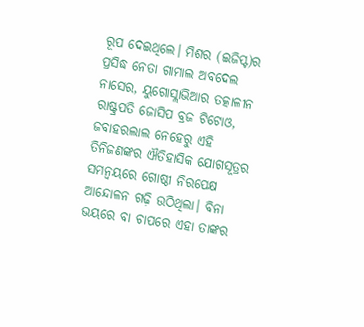ରୂପ ଦେଇଥିଲେ। ମିଶର (ଇଜିପ୍ଟ)ର ପ୍ରସିଦ୍ଧ ନେତା ଗାମାଲ ଅବଦେଲ ନାସେର, ୟୁଗୋସ୍ଲାଭିଆର ତତ୍କାଳୀନ ରାଷ୍ଟ୍ରପତି ଜୋସିପ ବ୍ରଜ ଟିଟୋଓ, ଜବାହରଲାଲ ନେହେରୁ ଏହି ତିନିଜଣଙ୍କର ଐତିହାସିକ ଯୋଗସୂତ୍ରର ସମନ୍ବୟରେ ଗୋଷ୍ଠୀ ନିରପେକ୍ଷ ଆନ୍ଦୋଳନ ଗଢ଼ି ଉଠିଥିଲା। ବିନା ଭୟରେ ବା ଚାପରେ ଏହା ତାଙ୍କର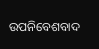ଉପନିବେଶବାଦ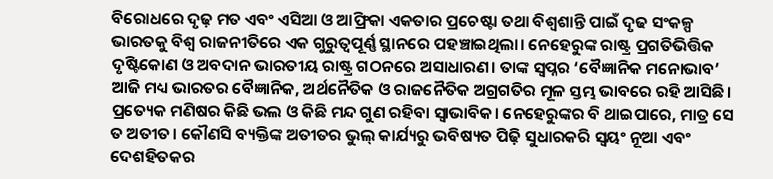ବିରୋଧରେ ଦୃଢ଼ ମତ ଏବଂ ଏସିଆ ଓ ଆଫ୍ରିକା ଏକତାର ପ୍ରଚେଷ୍ଟା ତଥା ବିଶ୍ୱଶାନ୍ତି ପାଇଁ ଦୃଢ ସଂକଳ୍ପ ଭାରତକୁ ବିଶ୍ୱ ରାଜନୀତିରେ ଏକ ଗୁରୁତ୍ୱପୂର୍ଣ୍ଣ ସ୍ଥାନରେ ପହଞ୍ଚାଇଥିଲା। ନେହେରୁଙ୍କ ରାଷ୍ଟ୍ର ପ୍ରଗତିଭିତ୍ତିକ ଦୃଷ୍ଟିକୋଣ ଓ ଅବଦାନ ଭାରତୀୟ ରାଷ୍ଟ୍ର ଗଠନରେ ଅସାଧାରଣ। ତାଙ୍କ ସ୍ବପ୍ନର ‘ବୈଜ୍ଞାନିକ ମନୋଭାବ’ ଆଜି ମଧ୍ୟ ଭାରତର ବୈଜ୍ଞାନିକ, ଅର୍ଥନୈତିକ ଓ ରାଜନୈତିକ ଅଗ୍ରଗତିର ମୂଳ ସ୍ତମ୍ଭ ଭାବରେ ରହି ଆସିଛି।
ପ୍ରତ୍ୟେକ ମଣିଷର କିଛି ଭଲ ଓ କିଛି ମନ୍ଦ ଗୁଣ ରହିବା ସ୍ବାଭାବିକ। ନେହେରୁଙ୍କର ବି ଥାଇପାରେ, ମାତ୍ର ସେ ତ ଅତୀତ। କୌଣସି ବ୍ୟକ୍ତିଙ୍କ ଅତୀତର ଭୁଲ୍ କାର୍ଯ୍ୟରୁ ଭବିଷ୍ୟତ ପିଢ଼ି ସୁଧାରକରି ସ୍ବୟଂ ନୂଆ ଏବଂ ଦେଶହିତକର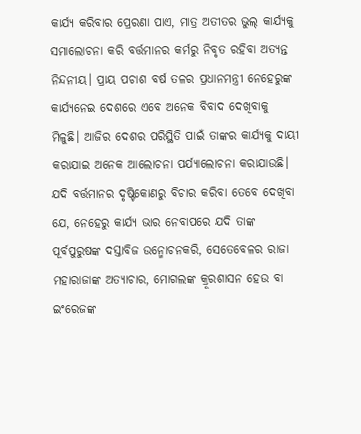କାର୍ଯ୍ୟ କରିବାର ପ୍ରେରଣା ପାଏ, ମାତ୍ର ଅତୀତର ଭୁଲ୍ କାର୍ଯ୍ୟକୁ ସମାଲୋଚନା କରି ବର୍ତ୍ତମାନର କର୍ମରୁ ନିବୃତ ରହିବା ଅତ୍ୟନ୍ତ ନିନ୍ଦନୀୟ। ପ୍ରାୟ ପଚାଶ ବର୍ଷ ତଳର ପ୍ରଧାନମନ୍ତ୍ରୀ ନେହେରୁଙ୍କ କାର୍ଯ୍ୟନେଇ ଦେଶରେ ଏବେ ଅନେକ ବିବାଦ ଦେଖିବାକୁ ମିଳୁଛି। ଆଜିର ଦେଶର ପରିସ୍ଥିତି ପାଇଁ ତାଙ୍କର କାର୍ଯ୍ୟକୁ ଦାୟୀ କରାଯାଇ ଅନେକ ଆଲୋଚନା ପର୍ଯ୍ୟାଲୋଚନା କରାଯାଉଛି। ଯଦି ବର୍ତ୍ତମାନର ଦୃଷ୍ଟିକୋଣରୁ ବିଚାର କରିବା ତେବେ ଦେଖିବା ଯେ, ନେହେରୁ କାର୍ଯ୍ୟ ଭାର ନେବାପରେ ଯଦି ତାଙ୍କ ପୂର୍ବପୁରୁଷଙ୍କ ଦସ୍ତାବିଜ ଉନ୍ମୋଚନକରି, ସେତେବେଳର ରାଜା ମହାରାଜାଙ୍କ ଅତ୍ୟାଚାର, ମୋଗଲଙ୍କ କ୍ରୂରଶାସନ ହେଉ ବା ଇଂରେଜଙ୍କ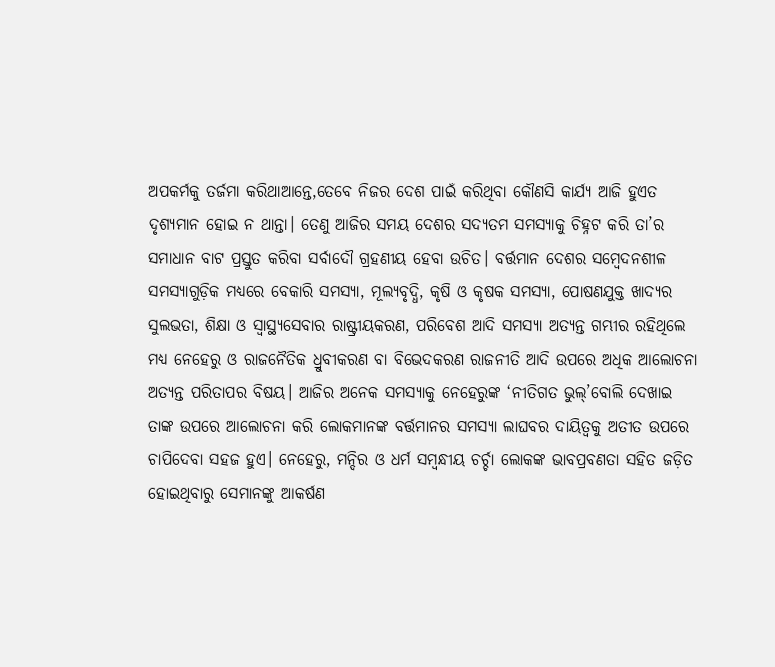ଅପକର୍ମକୁ ତର୍ଜମା କରିଥାଆନ୍ତେ,ତେବେ ନିଜର ଦେଶ ପାଇଁ କରିଥିବା କୌଣସି କାର୍ଯ୍ୟ ଆଜି ହୁଏତ ଦୃଶ୍ୟମାନ ହୋଇ ନ ଥାନ୍ତା। ତେଣୁ ଆଜିର ସମୟ ଦେଶର ସଦ୍ୟତମ ସମସ୍ୟାକୁ ଚିହ୍ନଟ କରି ତା’ର ସମାଧାନ ବାଟ ପ୍ରସ୍ତୁତ କରିବା ସର୍ବାଦୌ ଗ୍ରହଣୀୟ ହେବା ଉଚିତ। ବର୍ତ୍ତମାନ ଦେଶର ସମ୍ବେଦନଶୀଳ ସମସ୍ୟାଗୁଡ଼ିକ ମଧ୍ୟରେ ବେକାରି ସମସ୍ୟା, ମୂଲ୍ୟବୃଦ୍ଧି, କୃଷି ଓ କୃଷକ ସମସ୍ୟା, ପୋଷଣଯୁକ୍ତ ଖାଦ୍ୟର ସୁଲଭତା, ଶିକ୍ଷା ଓ ସ୍ବାସ୍ଥ୍ୟସେବାର ରାଷ୍ଟ୍ରୀୟକରଣ, ପରିବେଶ ଆଦି ସମସ୍ୟା ଅତ୍ୟନ୍ତ ଗମ୍ଭୀର ରହିଥିଲେ ମଧ୍ୟ ନେହେରୁ ଓ ରାଜନୈତିକ ଧ୍ରୁବୀକରଣ ବା ବିଭେଦକରଣ ରାଜନୀତି ଆଦି ଉପରେ ଅଧିକ ଆଲୋଚନା ଅତ୍ୟନ୍ତ ପରିତାପର ବିଷୟ। ଆଜିର ଅନେକ ସମସ୍ୟାକୁ ନେହେରୁଙ୍କ ‘ନୀତିଗତ ଭୁଲ୍’ବୋଲି ଦେଖାଇ ତାଙ୍କ ଉପରେ ଆଲୋଚନା କରି ଲୋକମାନଙ୍କ ବର୍ତ୍ତମାନର ସମସ୍ୟା ଲାଘବର ଦାୟିତ୍ୱକୁ ଅତୀତ ଉପରେ ଚାପିଦେବା ସହଜ ହୁଏ। ନେହେରୁ, ମନ୍ଦିର ଓ ଧର୍ମ ସମ୍ବନ୍ଧୀୟ ଚର୍ଚ୍ଚା ଲୋକଙ୍କ ଭାବପ୍ରବଣତା ସହିତ ଜଡ଼ିତ ହୋଇଥିବାରୁ ସେମାନଙ୍କୁ ଆକର୍ଷଣ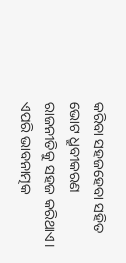କରିବା ସହଜହେବା ସହିତ ଭୋଟ ଧ୍ରୁବୀକରଣ ରାଜନୀତିକୁ ସହଜ କରିଥାଏ। ଏପରି ଭାବନାତ୍ମକ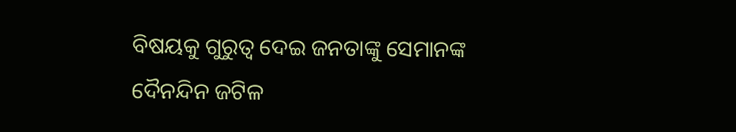ବିଷୟକୁ ଗୁରୁତ୍ୱ ଦେଇ ଜନତାଙ୍କୁ ସେମାନଙ୍କ ଦୈନନ୍ଦିନ ଜଟିଳ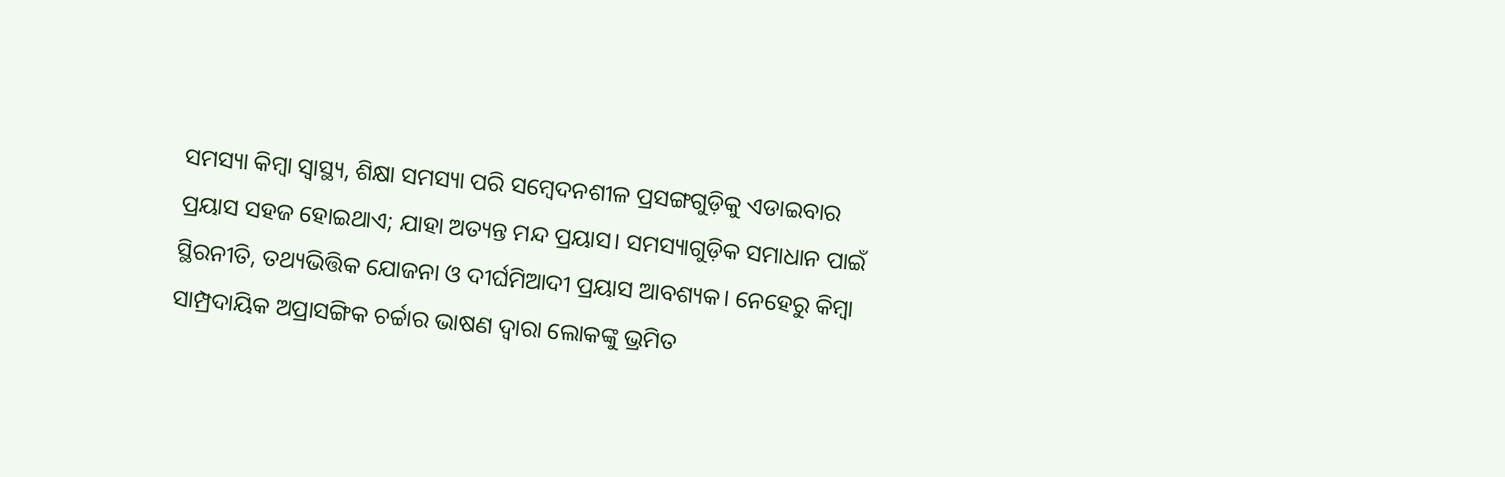ସମସ୍ୟା କିମ୍ବା ସ୍ବାସ୍ଥ୍ୟ, ଶିକ୍ଷା ସମସ୍ୟା ପରି ସମ୍ବେଦନଶୀଳ ପ୍ରସଙ୍ଗଗୁଡ଼ିକୁ ଏଡାଇବାର ପ୍ରୟାସ ସହଜ ହୋଇଥାଏ; ଯାହା ଅତ୍ୟନ୍ତ ମନ୍ଦ ପ୍ରୟାସ। ସମସ୍ୟାଗୁଡ଼ିକ ସମାଧାନ ପାଇଁ ସ୍ଥିରନୀତି, ତଥ୍ୟଭିତ୍ତିକ ଯୋଜନା ଓ ଦୀର୍ଘମିଆଦୀ ପ୍ରୟାସ ଆବଶ୍ୟକ। ନେହେରୁ କିମ୍ବା ସାମ୍ପ୍ରଦାୟିକ ଅପ୍ରାସଙ୍ଗିକ ଚର୍ଚ୍ଚାର ଭାଷଣ ଦ୍ୱାରା ଲୋକଙ୍କୁ ଭ୍ରମିତ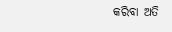କରିବା ଅତି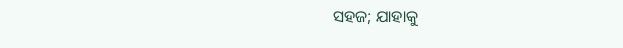ସହଜ; ଯାହାକୁ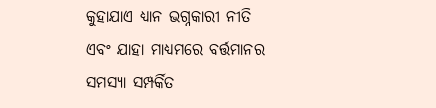କୁହାଯାଏ ଧ୍ୟାନ ଭଗ୍ନକାରୀ ନୀତି ଏବଂ ଯାହା ମାଧ୍ୟମରେ ବର୍ତ୍ତମାନର ସମସ୍ୟା ସମ୍ପର୍କିତ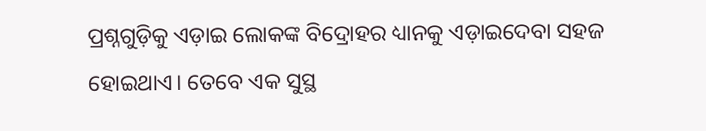ପ୍ରଶ୍ନଗୁଡ଼ିକୁ ଏଡ଼ାଇ ଲୋକଙ୍କ ବିଦ୍ରୋହର ଧ୍ୟାନକୁ ଏଡ଼ାଇଦେବା ସହଜ ହୋଇଥାଏ। ତେବେ ଏକ ସୁସ୍ଥ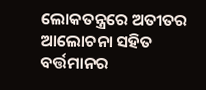ଲୋକତନ୍ତ୍ରରେ ଅତୀତର ଆଲୋଚନା ସହିତ ବର୍ତ୍ତମାନର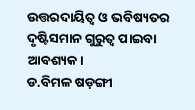ଉତ୍ତରଦାୟିତ୍ୱ ଓ ଭବିଷ୍ୟତର ଦୃଷ୍ଟିସମାନ ଗୁରୁତ୍ୱ ପାଇବା ଆବଶ୍ୟକ।
ଡ.ବିମଳ ଷଡ଼ଙ୍ଗୀ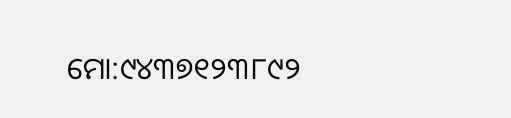ମୋ:୯୪୩୭୧୨୩୮୯୨